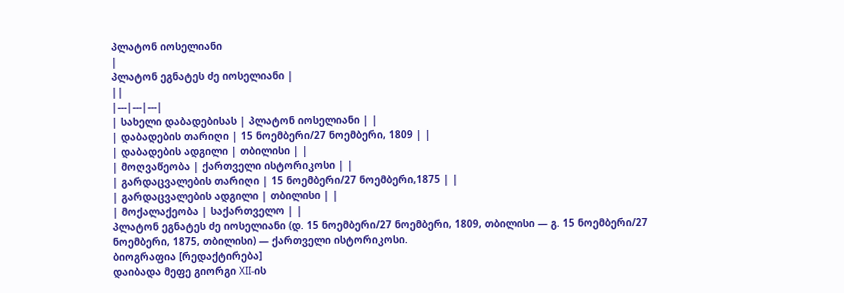პლატონ იოსელიანი
|
პლატონ ეგნატეს ძე იოსელიანი |
||
|---|---|---|
| სახელი დაბადებისას | პლატონ იოსელიანი | |
| დაბადების თარიღი | 15 ნოემბერი/27 ნოემბერი, 1809 | |
| დაბადების ადგილი | თბილისი | |
| მოღვაწეობა | ქართველი ისტორიკოსი | |
| გარდაცვალების თარიღი | 15 ნოემბერი/27 ნოემბერი,1875 | |
| გარდაცვალების ადგილი | თბილისი | |
| მოქალაქეობა | საქართველო | |
პლატონ ეგნატეს ძე იოსელიანი (დ. 15 ნოემბერი/27 ნოემბერი, 1809, თბილისი — გ. 15 ნოემბერი/27 ნოემბერი, 1875, თბილისი) — ქართველი ისტორიკოსი.
ბიოგრაფია [რედაქტირება]
დაიბადა მეფე გიორგი XII-ის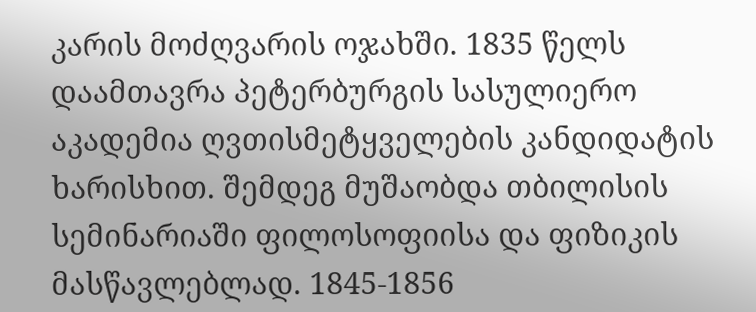კარის მოძღვარის ოჯახში. 1835 წელს დაამთავრა პეტერბურგის სასულიერო აკადემია ღვთისმეტყველების კანდიდატის ხარისხით. შემდეგ მუშაობდა თბილისის სემინარიაში ფილოსოფიისა და ფიზიკის მასწავლებლად. 1845-1856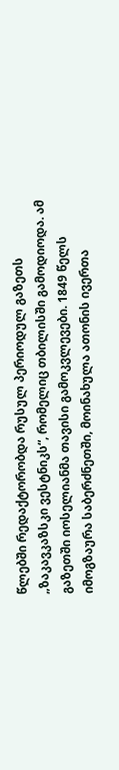წლებში რედაქტორობდა რუსულ პერიოდულ გაზეთს „ზაკავკაზსკი ვესტნიკს“, რომელიც თბილისში გამოდიოდა. ამ გაზეთში იოსელიანმა თავისი გამოკვლევები. 1849 წელს იმოგზაურა საბერძნეთში, მოინახულა ათონის ივერთა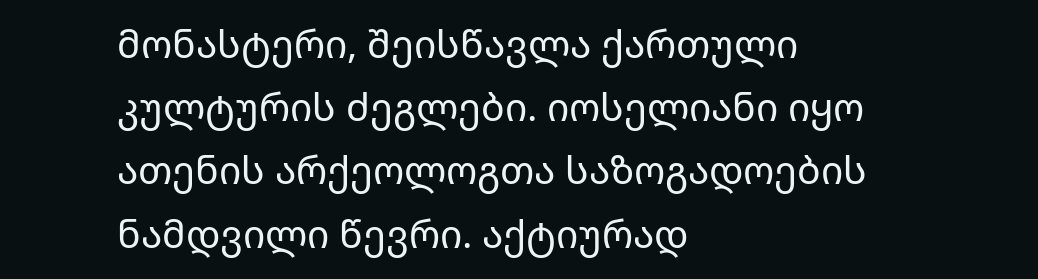მონასტერი, შეისწავლა ქართული კულტურის ძეგლები. იოსელიანი იყო ათენის არქეოლოგთა საზოგადოების ნამდვილი წევრი. აქტიურად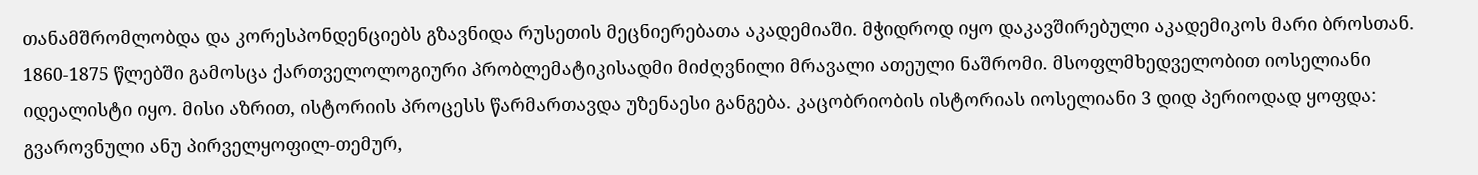თანამშრომლობდა და კორესპონდენციებს გზავნიდა რუსეთის მეცნიერებათა აკადემიაში. მჭიდროდ იყო დაკავშირებული აკადემიკოს მარი ბროსთან. 1860-1875 წლებში გამოსცა ქართველოლოგიური პრობლემატიკისადმი მიძღვნილი მრავალი ათეული ნაშრომი. მსოფლმხედველობით იოსელიანი იდეალისტი იყო. მისი აზრით, ისტორიის პროცესს წარმართავდა უზენაესი განგება. კაცობრიობის ისტორიას იოსელიანი 3 დიდ პერიოდად ყოფდა: გვაროვნული ანუ პირველყოფილ-თემურ,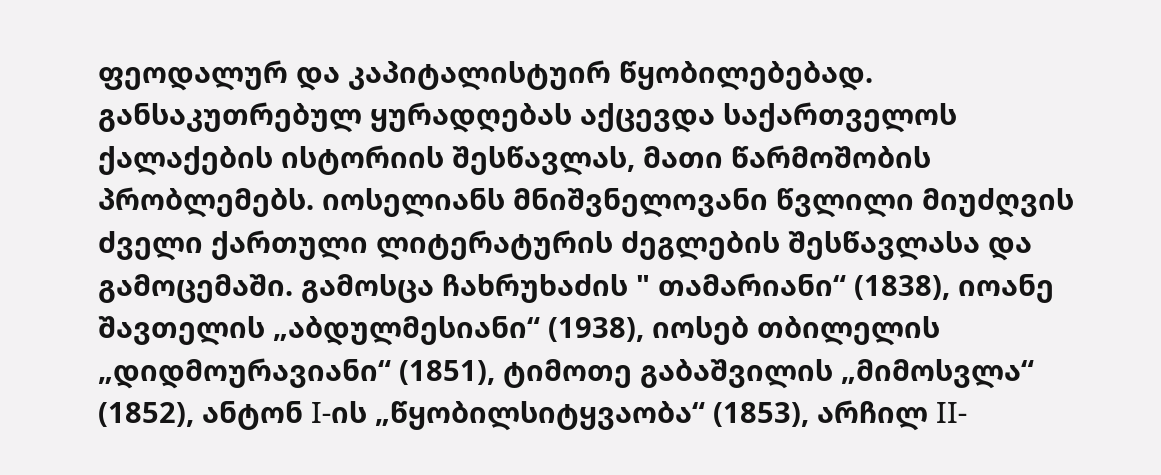ფეოდალურ და კაპიტალისტუირ წყობილებებად. განსაკუთრებულ ყურადღებას აქცევდა საქართველოს ქალაქების ისტორიის შესწავლას, მათი წარმოშობის პრობლემებს. იოსელიანს მნიშვნელოვანი წვლილი მიუძღვის ძველი ქართული ლიტერატურის ძეგლების შესწავლასა და გამოცემაში. გამოსცა ჩახრუხაძის " თამარიანი“ (1838), იოანე შავთელის „აბდულმესიანი“ (1938), იოსებ თბილელის „დიდმოურავიანი“ (1851), ტიმოთე გაბაშვილის „მიმოსვლა“ (1852), ანტონ I-ის „წყობილსიტყვაობა“ (1853), არჩილ II-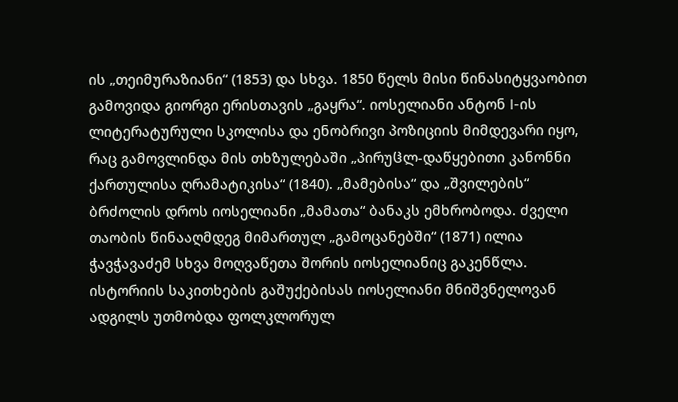ის „თეიმურაზიანი“ (1853) და სხვა. 1850 წელს მისი წინასიტყვაობით გამოვიდა გიორგი ერისთავის „გაყრა“. იოსელიანი ანტონ I-ის ლიტერატურული სკოლისა და ენობრივი პოზიციის მიმდევარი იყო, რაც გამოვლინდა მის თხზულებაში „პირუჱლ-დაწყებითი კანონნი ქართულისა ღრამატიკისა“ (1840). „მამებისა“ და „შვილების“ ბრძოლის დროს იოსელიანი „მამათა“ ბანაკს ემხრობოდა. ძველი თაობის წინააღმდეგ მიმართულ „გამოცანებში“ (1871) ილია ჭავჭავაძემ სხვა მოღვაწეთა შორის იოსელიანიც გაკენწლა.
ისტორიის საკითხების გაშუქებისას იოსელიანი მნიშვნელოვან ადგილს უთმობდა ფოლკლორულ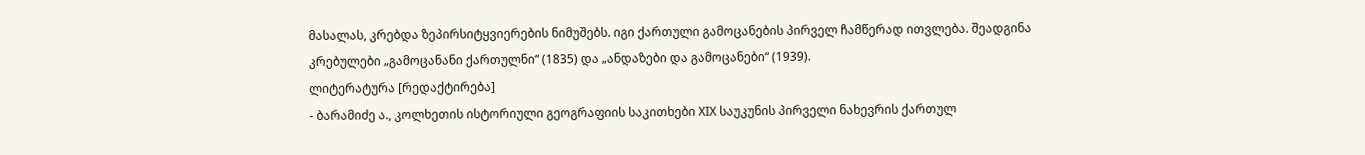მასალას, კრებდა ზეპირსიტყვიერების ნიმუშებს. იგი ქართული გამოცანების პირველ ჩამწერად ითვლება. შეადგინა კრებულები „გამოცანანი ქართულნი“ (1835) და „ანდაზები და გამოცანები“ (1939).
ლიტერატურა [რედაქტირება]
- ბარამიძე ა., კოლხეთის ისტორიული გეოგრაფიის საკითხები XIX საუკუნის პირველი ნახევრის ქართულ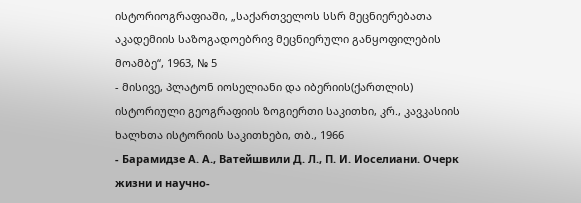ისტორიოგრაფიაში, „საქართველოს სსრ მეცნიერებათა აკადემიის საზოგადოებრივ მეცნიერული განყოფილების მოამბე“, 1963, № 5
- მისივე, პლატონ იოსელიანი და იბერიის(ქართლის) ისტორიული გეოგრაფიის ზოგიერთი საკითხი, კრ., კავკასიის ხალხთა ისტორიის საკითხები, თბ., 1966
- Барамидзе А. А., Ватейшвили Д. Л., П. И. Иоселиани. Очерк жизни и научно-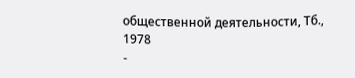общественной деятельности, Тб., 1978
-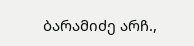ბარამიძე არჩ.,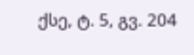ქსე, ტ. 5, გვ. 204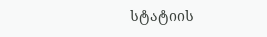სტატიის